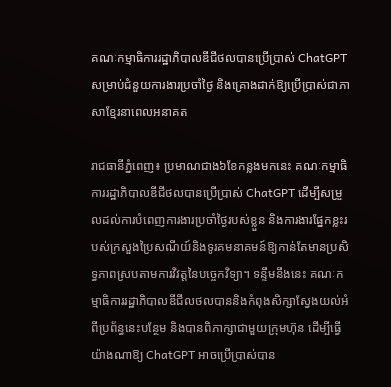គណៈកម្មាធិការរដ្ឋាភិបាលឌីជីថលបានប្រើប្រាស់ ChatGPT សម្រាប់ជំនួយការងារប្រចាំថ្ងៃ និងគ្រោងដាក់ឱ្យប្រើប្រាស់ជាភាសាខ្មែរនាពេលអនាគត

រាជធានីភ្នំពេញ៖ ប្រមាណជាង៦ខែកន្លងមកនេះ គណៈកម្មាធិការរដ្ឋាភិបាលឌីជីថលបានប្រើប្រាស់ ChatGPT ដើម្បីសម្រួលដល់ការបំពេញការងារប្រចាំថ្ងៃរបស់ខ្លួន និងការងារផ្នែកខ្លះរបស់ក្រសួងប្រៃសណីយ៍និងទូរគមនាគមន៍ឱ្យកាន់តែមានប្រសិទ្ធភាពស្របតាមការវិវត្តនៃបច្ចេកវិទ្យា។ ទន្ទឹមនឹងនេះ គណៈកម្មាធិការរដ្ឋាភិបាលឌីជីលថលបាននិងកំពុងសិក្សាស្វែងយល់អំពីប្រព័ន្ធនេះបន្ថែម និងបានពិភាក្សាជាមួយក្រុមហ៊ុន ដើម្បីធ្វើយ៉ាងណាឱ្យ ChatGPT អាចប្រើប្រាស់បាន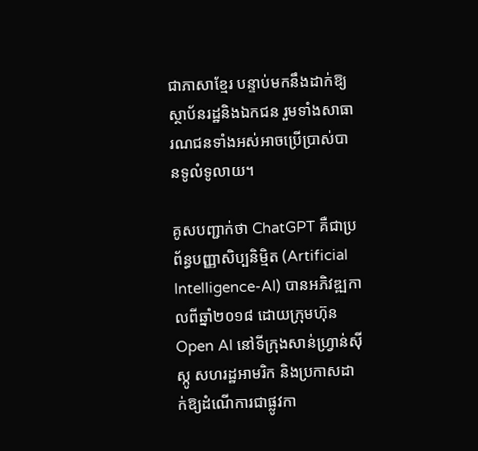ជាភាសាខ្មែរ បន្ទាប់មកនឹងដាក់ឱ្យស្ថាប័នរដ្ឋនិងឯកជន រួមទាំងសាធារណជនទាំងអស់អាចប្រើប្រាស់បានទូលំទូលាយ។

គូសបញ្ជាក់ថា ChatGPT គឺជាប្រព័ន្ធបញ្ញាសិប្បនិម្មិត (Artificial Intelligence-AI) បានអភិវឌ្ឍកាលពីឆ្នាំ២០១៨ ដោយក្រុមហ៊ុន Open AI នៅទីក្រុងសាន់ហ្វ្រាន់ស៊ីស្កូ សហរដ្ឋអាមរិក និងប្រកាសដាក់ឱ្យដំណើការជាផ្លូវកា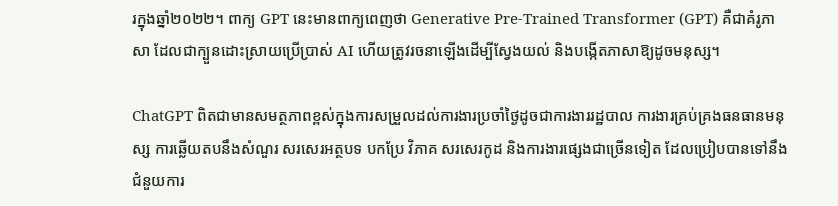រក្នុងឆ្នាំ២០២២។ ពាក្យ GPT នេះមានពាក្យពេញថា Generative Pre-Trained Transformer (GPT) គឺជាគំរូភាសា ដែលជាក្បួនដោះស្រាយប្រើប្រាស់ AI ហើយត្រូវរចនាឡើងដើម្បីស្វែងយល់ និងបង្កើតភាសាឱ្យដូចមនុស្ស។

ChatGPT ពិតជាមានសមត្ថភាពខ្ពស់ក្នុងការសម្រួលដល់ការងារប្រចាំថ្ងៃដូចជាការងាររដ្ឋបាល ការងារគ្រប់គ្រងធនធានមនុស្ស ការឆ្លើយតបនឹងសំណួរ សរសេរអត្ថបទ បកប្រែ វិភាគ សរសេរកូដ និងការងារផ្សេងជាច្រើនទៀត ដែលប្រៀបបានទៅនឹងជំនួយការ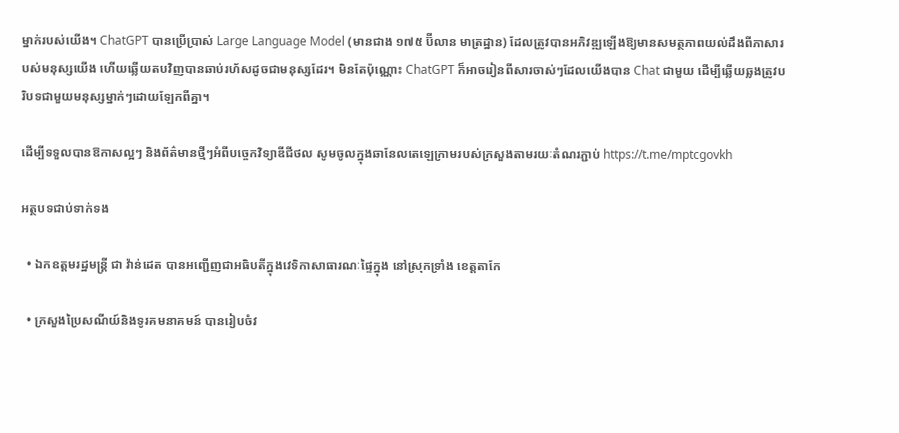ម្នាក់របស់យើង។ ChatGPT បានប្រើប្រាស់ Large Language Model (មានជាង ១៧៥ ប៊ីលាន មាត្រដ្ឋាន) ដែលត្រូវបានអភិវឌ្ឍឡើងឱ្យមានសមត្ថភាពយល់ដឹងពីភាសារបស់មនុស្សយើង ហើយឆ្លើយតបវិញបានឆាប់រហ័សដូចជាមនុស្សដែរ។ មិនតែប៉ុណ្ណោះ ChatGPT ក៏អាចរៀនពីសារចាស់ៗដែលយើងបាន Chat ជាមួយ ដើម្បីឆ្លើយឆ្លងត្រូវបរិបទជាមួយមនុស្សម្នាក់ៗដោយឡែកពីគ្នា។

ដើម្បីទទួលបានឱកាសល្អៗ និងព័ត៌មានថ្មីៗអំពីបច្ចេកវិទ្យាឌីជីថល សូមចូលក្នុងឆានែលតេឡេក្រាមរបស់ក្រសួងតាមរយៈតំណរភ្ជាប់ https://t.me/mptcgovkh

អត្ថបទជាប់ទាក់ទង

  • ឯកឧត្តមរដ្ឋមន្ត្រី ជា វ៉ាន់ដេត បានអញ្ជើញជាអធិបតីក្នុងវេទិកាសាធារណៈផ្ទៃក្នុង នៅស្រុកទ្រាំង ខេត្តតាកែ

  • ក្រសួងប្រៃសណីយ៍និងទូរគមនាគមន៍ បានរៀបចំវ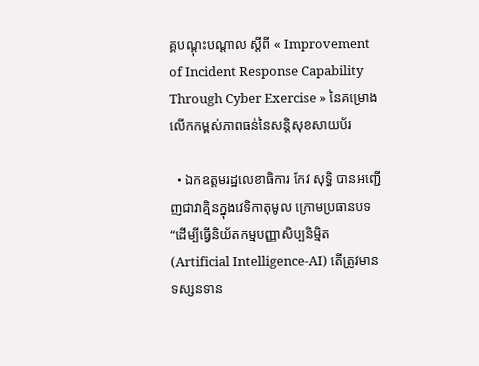គ្គបណ្ដុះបណ្ដាល ស្តីពី « Improvement of Incident Response Capability Through Cyber Exercise » នៃគម្រោងលើកកម្ពស់ភាពធន់នៃសន្តិសុខសាយប័រ

  • ឯកឧត្តមរដ្ឋលេខាធិការ កែវ សុទ្ធិ បានអញ្ជើញជាវាគ្មិនក្នុងវេទិកាតុមូល ក្រោមប្រធានបទ “ដើម្បីធ្វើនិយ័តកម្មបញ្ញាសិប្បនិម្មិត (Artificial Intelligence-AI) តើត្រូវមានទស្សនទាន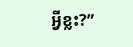អ្វីខ្លះ?”